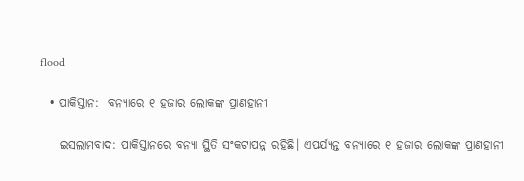flood

  • ପାକିସ୍ତାନ:  ବନ୍ୟାରେ ୧ ହଜାର ଲୋକଙ୍କ ପ୍ରାଣହାନୀ

    ଇସଲାମବାଦ: ପାକିସ୍ତାନରେ ବନ୍ୟା ସ୍ଥିତି ସଂକଟାପନ୍ନ ରହିଛି। ଏପର୍ଯ୍ୟନ୍ତ ବନ୍ୟାରେ ୧ ହଜାର ଲୋକଙ୍କ ପ୍ରାଣହାନୀ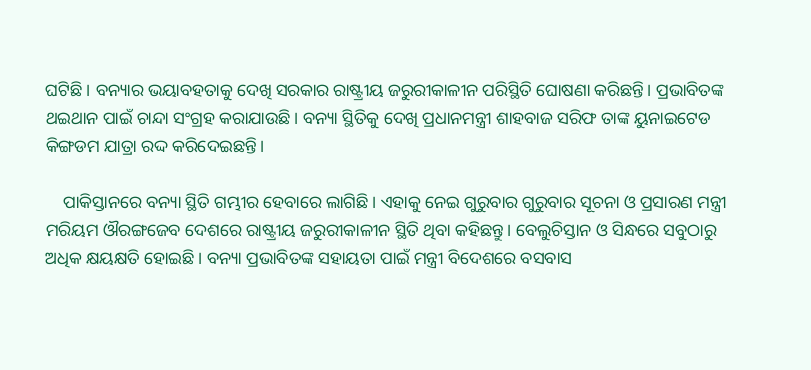ଘଟିଛି। ବନ୍ୟାର ଭୟାବହତାକୁ ଦେଖି ସରକାର ରାଷ୍ଟ୍ରୀୟ ଜରୁରୀକାଳୀନ ପରିସ୍ଥିତି ଘୋଷଣା କରିଛନ୍ତି। ପ୍ରଭାବିତଙ୍କ ଥଇଥାନ ପାଇଁ ଚାନ୍ଦା ସଂଗ୍ରହ କରାଯାଉଛି। ବନ୍ୟା ସ୍ଥିତିକୁ ଦେଖି ପ୍ରଧାନମନ୍ତ୍ରୀ ଶାହବାଜ ସରିଫ ତାଙ୍କ ୟୁନାଇଟେଡ କିଙ୍ଗଡମ ଯାତ୍ରା ରଦ୍ଦ କରିଦେଇଛନ୍ତି।

    ପାକିସ୍ତାନରେ ବନ୍ୟା ସ୍ଥିତି ଗମ୍ଭୀର ହେବାରେ ଲାଗିଛି। ଏହାକୁ ନେଇ ଗୁରୁବାର ଗୁରୁବାର ସୂଚନା ଓ ପ୍ରସାରଣ ମନ୍ତ୍ରୀ ମରିୟମ ଔରଙ୍ଗଜେବ ଦେଶରେ ରାଷ୍ଟ୍ରୀୟ ଜରୁରୀକାଳୀନ ସ୍ଥିତି ଥିବା କହିଛନ୍ତୁ। ବେଲୁଚିସ୍ତାନ ଓ ସିନ୍ଧରେ ସବୁଠାରୁ ଅଧିକ କ୍ଷୟକ୍ଷତି ହୋଇଛି। ବନ୍ୟା ପ୍ରଭାବିତଙ୍କ ସହାୟତା ପାଇଁ ମନ୍ତ୍ରୀ ବିଦେଶରେ ବସବାସ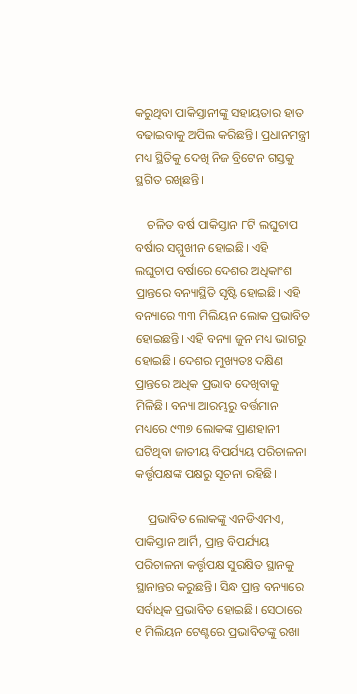କରୁଥିବା ପାକିସ୍ତାନୀଙ୍କୁ ସହାୟତାର ହାତ ବଢାଇବାକୁ ଅପିଲ କରିଛନ୍ତି। ପ୍ରଧାନମନ୍ତ୍ରୀ ମଧ୍ୟ ସ୍ଥିତିକୁ ଦେଖି ନିଜ ବ୍ରିଟେନ ଗସ୍ତକୁ ସ୍ଥଗିତ ରଖିଛନ୍ତି।

    ଚଳିତ ବର୍ଷ ପାକିସ୍ତାନ ୮ଟି ଲଘୁଚାପ ବର୍ଷାର ସମ୍ମୁଖୀନ ହୋଇଛି। ଏହି ଲଘୁଚାପ ବର୍ଷାରେ ଦେଶର ଅଧିକାଂଶ ପ୍ରାନ୍ତରେ ବନ୍ୟାସ୍ଥିତି ସୃଷ୍ଟି ହୋଇଛି। ଏହି ବନ୍ୟାରେ ୩୩ ମିଲିୟନ ଲୋକ ପ୍ରଭାବିତ ହୋଇଛନ୍ତି। ଏହି ବନ୍ୟା ଜୁନ ମଧ୍ୟ ଭାଗରୁ ହୋଇଛି। ଦେଶର ମୁଖ୍ୟତଃ ଦକ୍ଷିଣ ପ୍ରାନ୍ତରେ ଅଧିକ ପ୍ରଭାବ ଦେଖିବାକୁ ମିଳିଛି। ବନ୍ୟା ଆରମ୍ଭରୁ ବର୍ତ୍ତମାନ ମଧ୍ୟରେ ୯୩୭ ଲୋକଙ୍କ ପ୍ରାଣହାନୀ ଘଟିଥିବା ଜାତୀୟ ବିପର୍ଯ୍ୟୟ ପରିଚାଳନା କର୍ତ୍ତୃପକ୍ଷଙ୍କ ପକ୍ଷରୁ ସୂଚନା ରହିଛି।

    ପ୍ରଭାବିତ ଲୋକଙ୍କୁ ଏନଡିଏମଏ, ପାକିସ୍ତାନ ଆର୍ମି, ପ୍ରାନ୍ତ ବିପର୍ଯ୍ୟୟ ପରିଚାଳନା କର୍ତ୍ତୃପକ୍ଷ ସୁରକ୍ଷିତ ସ୍ଥାନକୁ ସ୍ଥାନାନ୍ତର କରୁଛନ୍ତି। ସିନ୍ଧ ପ୍ରାନ୍ତ ବନ୍ୟାରେ ସର୍ବାଧିକ ପ୍ରଭାବିତ ହୋଇଛି। ସେଠାରେ ୧ ମିଲିୟନ ଟେଣ୍ଟରେ ପ୍ରଭାବିତଙ୍କୁ ରଖା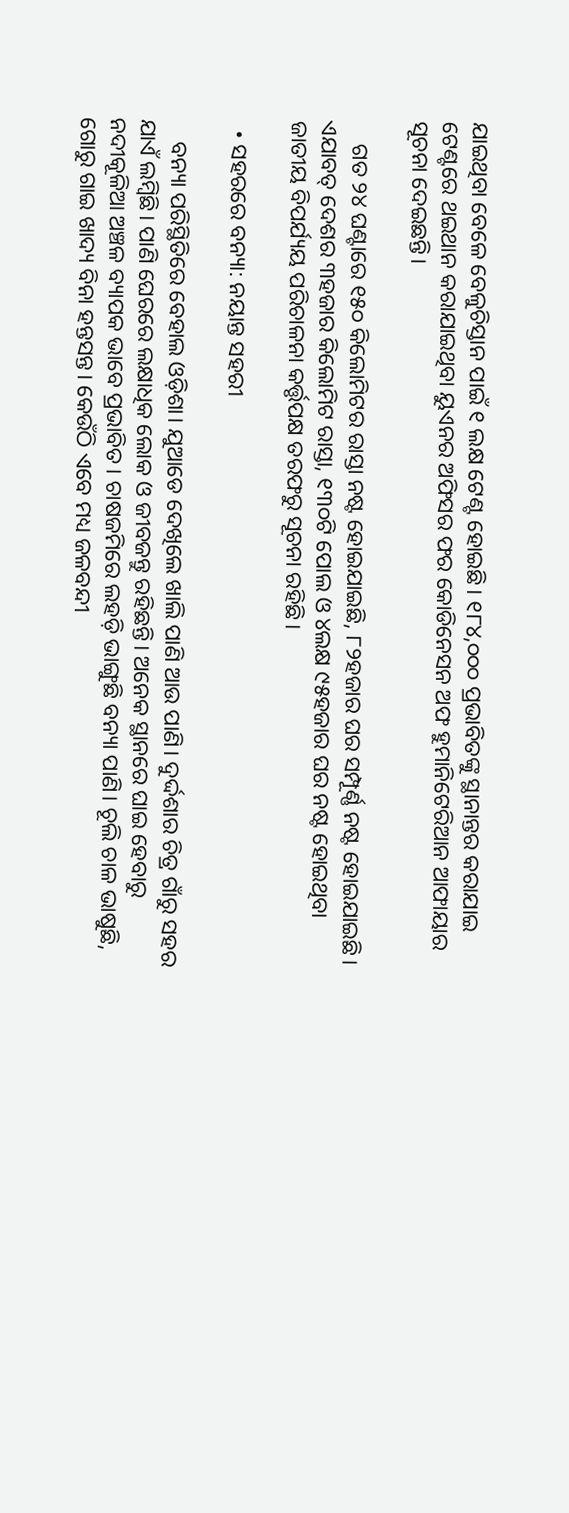ଯାଇଥିବା ବେଳେ ବେଳୁଚିସ୍ତାନ ପାଇଁ ୧ ଲକ୍ଷ ଟେଣ୍ଟ ହୋଇଛି। ୧୮୪,୦୦୦ ପ୍ରଭାବିତଙ୍କୁ ସ୍ଥାନାନ୍ତର କରାଯାଇ ଟେଣ୍ଟରେ ଥଇଥାନ କରାଯାଇଥିବା ୟୁଏନର ଅଫିସର ଫର କୋଡିନେସନ ଅଫ ହୁମାନିଟେରିଆନ ଆଫାୟାର ସୂଚନା ଦେଇଛନ୍ତି।

    ଗତ ୨୪ ଘଣ୍ଟାରେ ୧୫୦ କିଲୋମିଟର ରାସ୍ତା ନଷ୍ଟ ହୋଇଯାଇଛି, ୮୨ହଜାର ଘର ସମ୍ପୂର୍ଣ୍ଣ ନଷ୍ଟ ହୋଇଯାଇଛି। ଏଯାବତ୍ ଦେଶର ୩ହଜାର କିଲୋମିଟ ରାସ୍ତା, ୧୩୦ଟି ପୋଲ ଓ ୪ଲକ୍ଷ ୯୫ହଜାର ଘର ନଷ୍ଟ ହୋଇଥିବା ଜାତୀୟ ବିପର୍ଯ୍ୟୟ ପରିଚାଳନା କର୍ତ୍ତୃପକ୍ଷ ତରଫରୁ ସୂଚନା ରହିଛି।

  • ସହରରେ ବନ୍ୟା: ନୟାନ୍ତ ସହରୀ

    ବନ୍ୟା ପରିସ୍ଥିତିରେ ବେହାଲ ଓଡ଼ିଶା। ଯୁଆଡେ ଦେଖିଲେ ଖାଲି ପାଣି ଆଉ ପାଣି। ଦୁର୍ଦ୍ଦଶାର ଚିତ୍ର ଗାଁରୁ ସହର ଯାଏଁ ଲମ୍ୱିଛି। ପାଣି ଘେରରେ ଲକ୍ଷାଧିକ ଲୋକ ଓ ଜୀବଜନ୍ତୁ ରହିଛନ୍ତି। ଅନେକ ସ୍ଥାନରେ ଘାଇ ହେବାରୁ ନଦୀକୂଳିଆ ଅଞ୍ଚଳ ବ୍ୟାପକ ଭାବେ ପ୍ରଭାବିତ। ଚାଷଜମିରେ ଲହଡ଼ି ଭାଙ୍ଗୁଛି ବନ୍ୟା ପାଣି। ଚୂଲି ଚାଳ ଭାଷୁଛି, ଗୋରୁ ଗାଇ ଖାଦ୍ୟ ବିନା ହନ୍ତସନ୍ତ। କେଉଁଠି ଏବେ ମଧ୍ୟ ଜଳବନ୍ଦୀ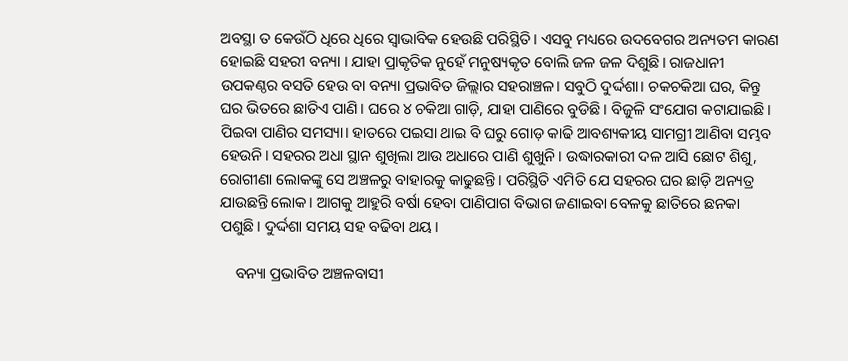ଅବସ୍ଥା ତ କେଉଁଠି ଧିରେ ଧିରେ ସ୍ୱାଭାବିକ ହେଉଛି ପରିସ୍ଥିତି। ଏସବୁ ମଧ୍ୟରେ ଉଦବେଗର ଅନ୍ୟତମ କାରଣ ହୋଇଛି ସହରୀ ବନ୍ୟା । ଯାହା ପ୍ରାକୃତିକ ନୁହେଁ ମନୁଷ୍ୟକୃତ ବୋଲି ଜଳ ଜଳ ଦିଶୁଛି। ରାଜଧାନୀ ଉପକଣ୍ଠର ବସତି ହେଉ ବା ବନ୍ୟା ପ୍ରଭାବିତ ଜିଲ୍ଲାର ସହରାଞ୍ଚଳ। ସବୁଠି ଦୁର୍ଦ୍ଦଶା। ଚକଚକିଆ ଘର, କିନ୍ତୁ ଘର ଭିତରେ ଛାତିଏ ପାଣି। ଘରେ ୪ ଚକିଆ ଗାଡ଼ି, ଯାହା ପାଣିରେ ବୁଡିଛି। ବିଜୁଳି ସଂଯୋଗ କଟାଯାଇଛି। ପିଇବା ପାଣିର ସମସ୍ୟା। ହାତରେ ପଇସା ଥାଇ ବି ଘରୁ ଗୋଡ଼ କାଢି ଆବଶ୍ୟକୀୟ ସାମଗ୍ରୀ ଆଣିବା ସମ୍ଭବ ହେଉନି। ସହରର ଅଧା ସ୍ଥାନ ଶୁଖିଲା ଆଉ ଅଧାରେ ପାଣି ଶୁଖୁନି । ଉଦ୍ଧାରକାରୀ ଦଳ ଆସି ଛୋଟ ଶିଶୁ, ରୋଗୀଣା ଲୋକଙ୍କୁ ସେ ଅଞ୍ଚଳରୁ ବାହାରକୁ କାଢୁଛନ୍ତି। ପରିସ୍ଥିତି ଏମିତି ଯେ ସହରର ଘର ଛାଡ଼ି ଅନ୍ୟତ୍ର ଯାଉଛନ୍ତି ଲୋକ। ଆଗକୁ ଆହୁରି ବର୍ଷା ହେବା ପାଣିପାଗ ବିଭାଗ ଜଣାଇବା ବେଳକୁ ଛାତିରେ ଛନକା ପଶୁଛି। ଦୁର୍ଦ୍ଦଶା ସମୟ ସହ ବଢିବା ଥୟ।

    ବନ୍ୟା ପ୍ରଭାବିତ ଅଞ୍ଚଳବାସୀ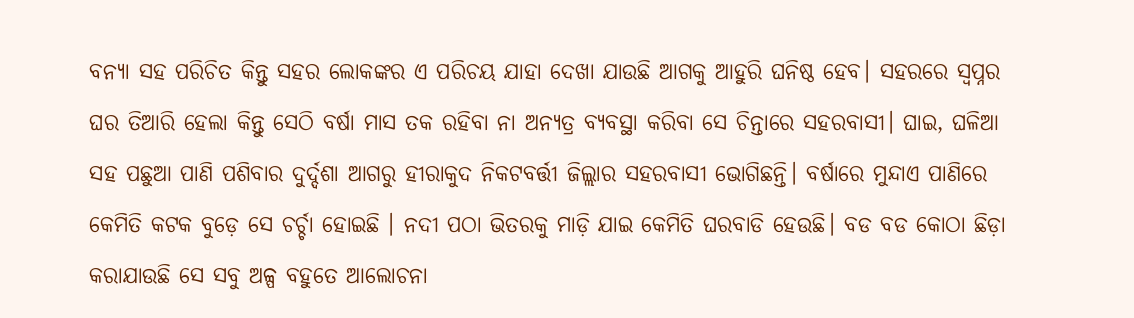ବନ୍ୟା ସହ ପରିଚିତ କିନ୍ତୁ ସହର ଲୋକଙ୍କର ଏ ପରିଚୟ ଯାହା ଦେଖା ଯାଉଛି ଆଗକୁ ଆହୁରି ଘନିଷ୍ଠ ହେବ। ସହରରେ ସ୍ୱପ୍ନର ଘର ତିଆରି ହେଲା କିନ୍ତୁ ସେଠି ବର୍ଷା ମାସ ତକ ରହିବା ନା ଅନ୍ୟତ୍ର ବ୍ୟବସ୍ଥା କରିବା ସେ ଚିନ୍ତାରେ ସହରବାସୀ। ଘାଇ, ଘଳିଆ ସହ ପଛୁଆ ପାଣି ପଶିବାର ଦୁର୍ଦ୍ଦଶା ଆଗରୁ ହୀରାକୁଦ ନିକଟବର୍ତ୍ତୀ ଜିଲ୍ଲାର ସହରବାସୀ ଭୋଗିଛନ୍ତି। ବର୍ଷାରେ ମୁନ୍ଦାଏ ପାଣିରେ କେମିତି କଟକ ବୁଡ଼େ ସେ ଚର୍ଚ୍ଚା ହୋଇଛି । ନଦୀ ପଠା ଭିତରକୁ ମାଡ଼ି ଯାଇ କେମିତି ଘରବାଡି ହେଉଛି। ବଡ ବଡ କୋଠା ଛିଡ଼ା କରାଯାଉଛି ସେ ସବୁ ଅଳ୍ପ ବହୁତେ ଆଲୋଚନା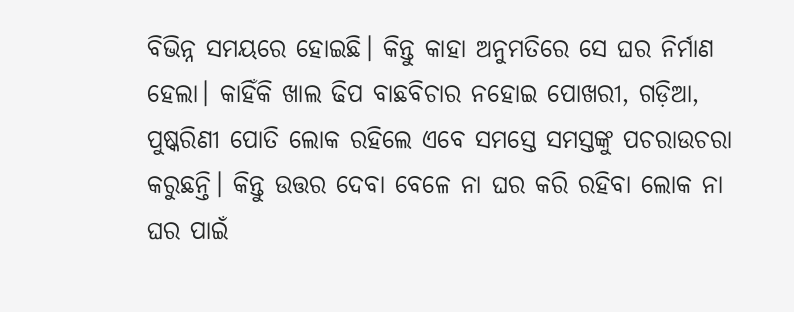ବିଭିନ୍ନ ସମୟରେ ହୋଇଛି। କିନ୍ତୁ କାହା ଅନୁମତିରେ ସେ ଘର ନିର୍ମାଣ ହେଲା। କାହିଁକି ଖାଲ ଢିପ ବାଛବିଚାର ନହୋଇ ପୋଖରୀ, ଗଡ଼ିଆ, ପୁଷ୍କରିଣୀ ପୋତି ଲୋକ ରହିଲେ ଏବେ ସମସ୍ତେ ସମସ୍ତଙ୍କୁ ପଚରାଉଚରା କରୁଛନ୍ତି। କିନ୍ତୁ ଉତ୍ତର ଦେବା ବେଳେ ନା ଘର କରି ରହିବା ଲୋକ ନା ଘର ପାଇଁ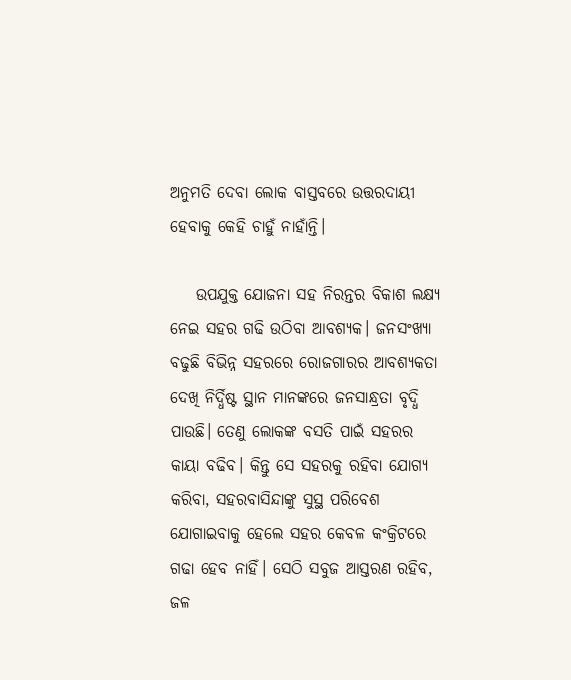ଅନୁମତି ଦେବା ଲୋକ ବାସ୍ତବରେ ଉତ୍ତରଦାୟୀ ହେବାକୁ କେହି ଚାହୁଁ ନାହାଁନ୍ତି।

    ଉପଯୁକ୍ତ ଯୋଜନା ସହ ନିରନ୍ତର ବିକାଶ ଲକ୍ଷ୍ୟ ନେଇ ସହର ଗଢି ଉଠିବା ଆବଶ୍ୟକ। ଜନସଂଖ୍ୟା ବଢୁଛି ବିଭିନ୍ନ ସହରରେ ରୋଜଗାରର ଆବଶ୍ୟକତା ଦେଖି ନିର୍ଦ୍ଧିଷ୍ଟ ସ୍ଥାନ ମାନଙ୍କରେ ଜନସାନ୍ଧ୍ରତା ବୃଦ୍ଧି ପାଉଛି। ତେଣୁ ଲୋକଙ୍କ ବସତି ପାଇଁ ସହରର କାୟା ବଢିବ। କିନ୍ତୁ ସେ ସହରକୁ ରହିବା ଯୋଗ୍ୟ କରିବା, ସହରବାସିନ୍ଦାଙ୍କୁ ସୁସ୍ଥ ପରିବେଶ ଯୋଗାଇବାକୁ ହେଲେ ସହର କେବଳ କଂକ୍ରିଟରେ ଗଢା ହେବ ନାହିଁ। ସେଠି ସବୁଜ ଆସ୍ତରଣ ରହିବ, ଜଳ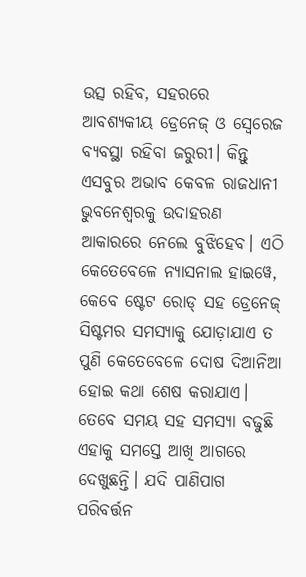ଉତ୍ସ ରହିବ, ସହରରେ ଆବଶ୍ୟକୀୟ ଡ୍ରେନେଜ୍ ଓ ସ୍ୱେରେଜ ବ୍ୟବସ୍ଥା ରହିବା ଜରୁରୀ। କିନ୍ତୁ ଏସବୁର ଅଭାବ କେବଳ ରାଜଧାନୀ ଭୁବନେଶ୍ୱରକୁ ଉଦାହରଣ ଆକାରରେ ନେଲେ ବୁଝିହେବ। ଏଠି କେତେବେଳେ ନ୍ୟାସନାଲ ହାଇୱେ, କେବେ ଷ୍ଟେଟ ରୋଡ୍ ସହ ଡ୍ରେନେଜ୍ ସିଷ୍ଟମର ସମସ୍ୟାକୁ ଯୋଡ଼ାଯାଏ ତ ପୁଣି କେତେବେଳେ ଦୋଷ ଦିଆନିଆ ହୋଇ କଥା ଶେଷ କରାଯାଏ। ତେବେ ସମୟ ସହ ସମସ୍ୟା ବଢୁଛି ଏହାକୁ ସମସ୍ତେ ଆଖି ଆଗରେ ଦେଖୁଛନ୍ତି। ଯଦି ପାଣିପାଗ ପରିବର୍ତ୍ତନ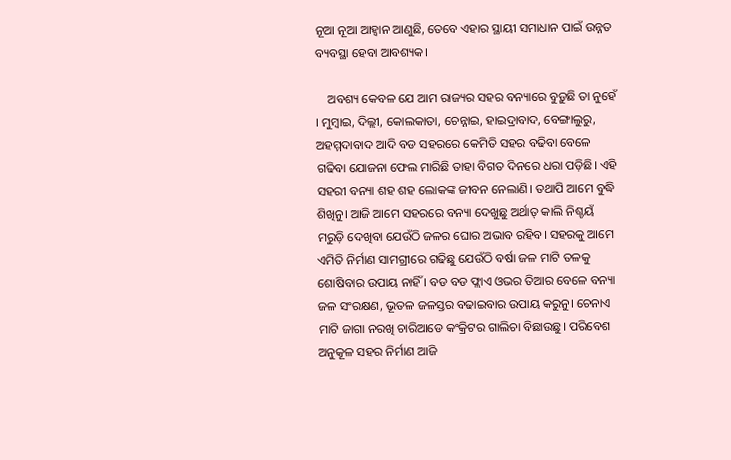ନୂଆ ନୂଆ ଆହ୍ୱାନ ଆଣୁଛି, ତେବେ ଏହାର ସ୍ଥାୟୀ ସମାଧାନ ପାଇଁ ଉନ୍ନତ ବ୍ୟବସ୍ଥା ହେବା ଆବଶ୍ୟକ।

    ଅବଶ୍ୟ କେବଳ ଯେ ଆମ ରାଜ୍ୟର ସହର ବନ୍ୟାରେ ବୁଡ଼ୁଛି ତା ନୁହେଁ । ମୁମ୍ୱାଇ, ଦିଲ୍ଲୀ, କୋଲକାତା, ଚେନ୍ନାଇ, ହାଇଦ୍ରାବାଦ, ବେଙ୍ଗାଲୁରୁ, ଅହମ୍ମଦାବାଦ ଆଦି ବଡ ସହରରେ କେମିତି ସହର ବଢିବା ବେଳେ ଗଢିବା ଯୋଜନା ଫେଲ ମାରିଛି ତାହା ବିଗତ ଦିନରେ ଧରା ପଡ଼ିଛି। ଏହି ସହରୀ ବନ୍ୟା ଶହ ଶହ ଲୋକଙ୍କ ଜୀବନ ନେଲାଣି। ତଥାପି ଆମେ ବୁଦ୍ଧି ଶିଖିନୁ। ଆଜି ଆମେ ସହରରେ ବନ୍ୟା ଦେଖୁଛୁ ଅର୍ଥାତ୍ କାଲି ନିଶ୍ଚୟଁ ମରୁଡ଼ି ଦେଖିବା ଯେଉଁଠି ଜଳର ଘୋର ଅଭାବ ରହିବ। ସହରକୁ ଆମେ ଏମିତି ନିର୍ମାଣ ସାମଗ୍ରୀରେ ଗଢିଛୁ ଯେଉଁଠି ବର୍ଷା ଜଳ ମାଟି ତଳକୁ ଶୋଷିବାର ଉପାୟ ନାହିଁ । ବଡ ବଡ ଫ୍ଲାଏ ଓଭର ତିଆର ବେଳେ ବନ୍ୟା ଜଳ ସଂରକ୍ଷଣ, ଭୂତଳ ଜଳସ୍ତର ବଢାଇବାର ଉପାୟ କରୁନୁ। ଚେନାଏ ମାଟି ଜାଗା ନରଖି ଚାରିଆଡେ କଂକ୍ରିଟର ଗାଲିଚା ବିଛାଉଛୁ। ପରିବେଶ ଅନୁକୂଳ ସହର ନିର୍ମାଣ ଆଜି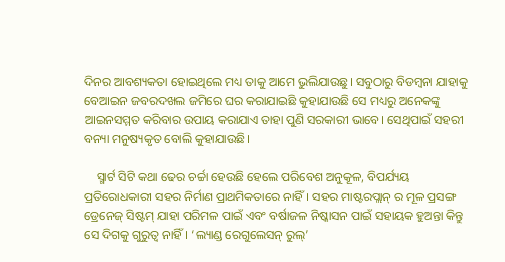ଦିନର ଆବଶ୍ୟକତା ହୋଇଥିଲେ ମଧ୍ୟ ତାକୁ ଆମେ ଭୁଲିଯାଉଛୁ। ସବୁଠାରୁ ବିଡମ୍ୱନା ଯାହାକୁ ବେଆଇନ ଜବରଦଖଲ ଜମିରେ ଘର କରାଯାଇଛି କୁହାଯାଉଛି ସେ ମଧ୍ୟରୁ ଅନେକଙ୍କୁ ଆଇନସମ୍ମତ କରିବାର ଉପାୟ କରାଯାଏ ତାହା ପୁଣି ସରକାରୀ ଭାବେ। ସେଥିପାଇଁ ସହରୀ ବନ୍ୟା ମନୁଷ୍ୟକୃତ ବୋଲି କୁହାଯାଉଛି।

    ସ୍ମାର୍ଟ ସିଟି କଥା ଢେର ଚର୍ଚ୍ଚା ହେଉଛି ହେଲେ ପରିବେଶ ଅନୁକୂଳ, ବିପର୍ଯ୍ୟୟ ପ୍ରତିରୋଧକାରୀ ସହର ନିର୍ମାଣ ପ୍ରାଥମିକତାରେ ନାହିଁ। ସହର ମାଷ୍ଟରପ୍ଲାନ୍ ର ମୂଳ ପ୍ରସଙ୍ଗ ଡ୍ରେନେଜ୍ ସିଷ୍ଟମ୍ ଯାହା ପରିମଳ ପାଇଁ ଏବଂ ବର୍ଷାଜଳ ନିଷ୍କାସନ ପାଇଁ ସହାୟକ ହୁଅନ୍ତା କିନ୍ତୁ ସେ ଦିଗକୁ ଗୁରୁତ୍ୱ ନାହିଁ। ‘ଲ୍ୟାଣ୍ଡ ରେଗୁଲେସନ୍ ରୁଲ୍’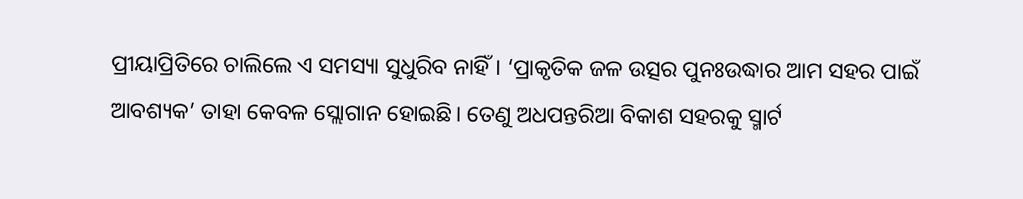ପ୍ରୀୟାପ୍ରିତିରେ ଚାଲିଲେ ଏ ସମସ୍ୟା ସୁଧୁରିବ ନାହିଁ। ‘ପ୍ରାକୃତିକ ଜଳ ଉତ୍ସର ପୁନଃଉଦ୍ଧାର ଆମ ସହର ପାଇଁ ଆବଶ୍ୟକ’ ତାହା କେବଳ ସ୍ଲୋଗାନ ହୋଇଛି। ତେଣୁ ଅଧପନ୍ତରିଆ ବିକାଶ ସହରକୁ ସ୍ମାର୍ଟ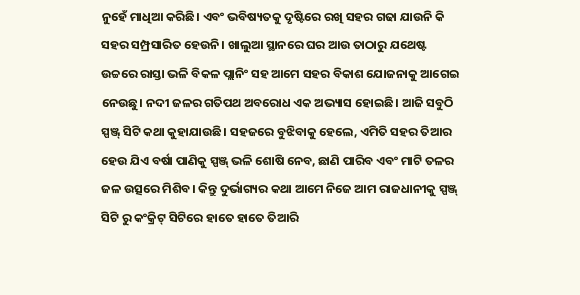ନୁହେଁ ମାଧିଆ କରିଛି। ଏବଂ ଭବିଷ୍ୟତକୁ ଦୃଷ୍ଟିରେ ରଖି ସହର ଗଢା ଯାଉନି କି ସହର ସମ୍ପ୍ରସାରିତ ହେଉନି। ଖାଲୁଆ ସ୍ଥାନରେ ଘର ଆଉ ତାଠାରୁ ଯଥେଷ୍ଟ ଉଚ୍ଚରେ ରାସ୍ତା ଭଳି ବିକଳ ପ୍ଲାନିଂ ସହ ଆମେ ସହର ବିକାଶ ଯୋଜନାକୁ ଆଗେଇ ନେଉଛୁ। ନଦୀ ଜଳର ଗତିପଥ ଅବରୋଧ ଏକ ଅଭ୍ୟାସ ହୋଇଛି। ଆଜି ସବୁଠି ସ୍ପଞ୍ଜ୍ ସିଟି କଥା କୁହାଯାଉଛି। ସହଜରେ ବୁଝିବାକୁ ହେଲେ, ଏମିତି ସହର ତିଆର ହେଉ ଯିଏ ବର୍ଷା ପାଣିକୁ ସ୍ପଞ୍ଜ୍ ଭଳି ଶୋଷି ନେବ, ଛାଣି ପାରିବ ଏବଂ ମାଟି ତଳର ଜଳ ଉତ୍ସରେ ମିଶିବ। କିନ୍ତୁ ଦୁର୍ଭାଗ୍ୟର କଥା ଆମେ ନିଜେ ଆମ ରାଜଧାନୀକୁ ସ୍ପଞ୍ଜ୍ ସିଟି ରୁ କଂକ୍ରିଟ୍ ସିଟିରେ ହାତେ ହାତେ ତିଆରି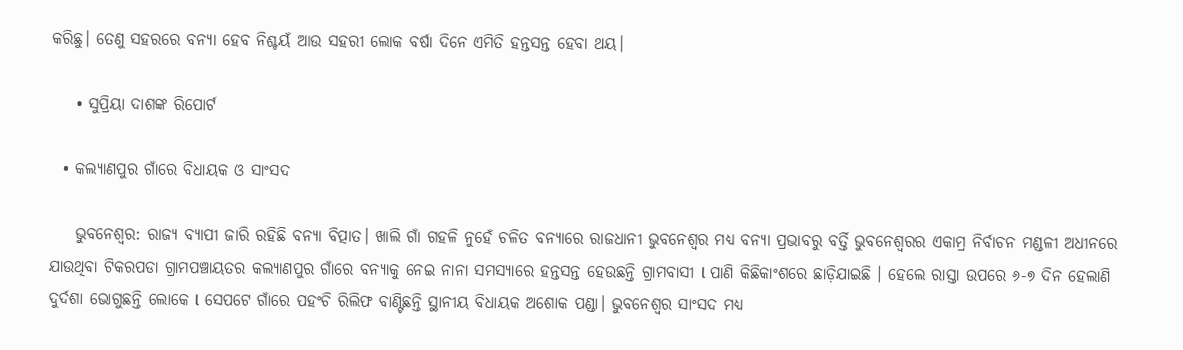କରିଛୁ। ତେଣୁ ସହରରେ ବନ୍ୟା ହେବ ନିଶ୍ଚୟଁ ଆଉ ସହରୀ ଲୋକ ବର୍ଷା ଦିନେ ଏମିତି ହନ୍ତସନ୍ତ ହେବା ଥୟ।

    • ସୁପ୍ରିୟା ଦାଶଙ୍କ ରିପୋର୍ଟ

  • କଲ୍ୟାଣପୁର ଗାଁରେ ବିଧାୟକ ଓ ସାଂସଦ

    ଭୁବନେଶ୍ବର: ରାଜ୍ୟ ବ୍ୟାପୀ ଜାରି ରହିଛି ବନ୍ୟା ବିତ୍ପାତ। ଖାଲି ଗାଁ ଗହଳି ନୁହେଁ ଚଳିତ ବନ୍ୟାରେ ରାଜଧାନୀ ଭୁବନେଶ୍ବର ମଧ୍ୟ ବନ୍ୟା ପ୍ରଭାବରୁ ବର୍ତ୍ତି ଭୁବନେଶ୍ବରର ଏକାମ୍ର ନିର୍ବାଚନ ମଣ୍ଡଳୀ ଅଧୀନରେ ଯାଉଥିବା ଟିକରପଡା ଗ୍ରାମପଞ୍ଚାୟତର କଲ୍ୟାଣପୁର ଗାଁରେ ବନ୍ୟାକୁ ନେଇ ନାନା ସମସ୍ୟାରେ ହନ୍ତସନ୍ତ ହେଉଛନ୍ତି ଗ୍ରାମବାସୀ l ପାଣି କିଛିକାଂଶରେ ଛାଡ଼ିଯାଇଛି । ହେଲେ ରାସ୍ତା ଉପରେ ୬-୭ ଦିନ ହେଲାଣି ଦୁର୍ଦଶା ଭୋଗୁଛନ୍ତି ଲୋକେ l ସେପଟେ ଗାଁରେ ପହଂଚି ରିଲିଫ ବାଣ୍ଟିଛନ୍ତି ସ୍ଥାନୀୟ ବିଧାୟକ ଅଶୋକ ପଣ୍ଡା। ଭୁବନେଶ୍ୱର ସାଂସଦ ମଧ୍ୟ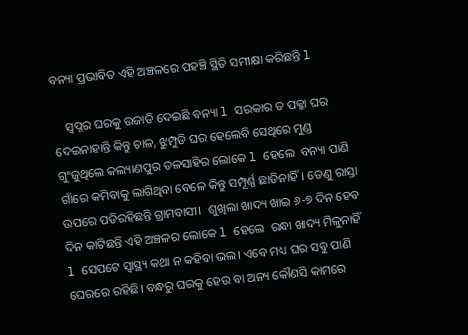ବନ୍ୟା ପ୍ରଭାବିତ ଏହି ଅଞ୍ଚଳରେ ପହଞ୍ଚି ସ୍ଥିତି ସମୀକ୍ଷା କରିଛନ୍ତି l

    ସ୍ବପ୍ନର ଘରକୁ ଉଜାଡି ଦେଇଛି ବନ୍ୟା l ସରକାର ତ ପକ୍କା ଘର ଦେଇନାହାନ୍ତି କିନ୍ତୁ ଚାଳ, ଝୁମ୍ପୁଡି ଘର ହେଲେବି ସେଥିରେ ମୁଣ୍ଡ ଗୁଂଜୁଥିଲେ କଲ୍ୟାଣପୁର ତଳସାହିର ଲୋକେ l ହେଲେ  ବନ୍ୟା ପାଣି ଗାଁରେ କମିବାକୁ ଲାଗିଥିବା ବେଳେ କିନ୍ତୁ ସମ୍ପୂର୍ଣ୍ଣ ଛାଡିନାହିଁ। ତେଣୁ ରାସ୍ତା ଉପରେ ପଡିରହିଛନ୍ତି ଗ୍ରାମବାସୀ।  ଶୁଖିଲା ଖାଦ୍ୟ ଖାଇ ୬-୭ ଦିନ ହେବ ଦିନ କାଟିଛନ୍ତି ଏହି ଅଞ୍ଚଳର ଲୋକେ l ହେଲେ  ରନ୍ଧା ଖାଦ୍ୟ ମିଳୁନାହିଁ l ସେପଟେ ସ୍ୱାସ୍ଥ୍ୟ କଥା ନ କହିବା ଭଲ। ଏବେ ମଧ୍ୟ ଘର ସବୁ ପାଣି ଘେରରେ ରହିଛି। ବନ୍ଧରୁ ଘରକୁ ହେଉ ବା ଅନ୍ୟ କୌଣସି କାମରେ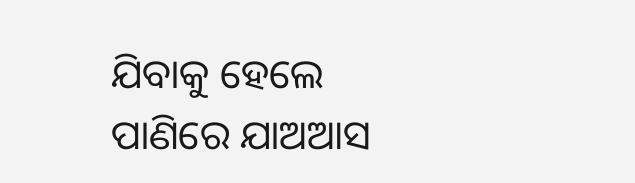ଯିବାକୁ ହେଲେ ପାଣିରେ ଯାଅଆସ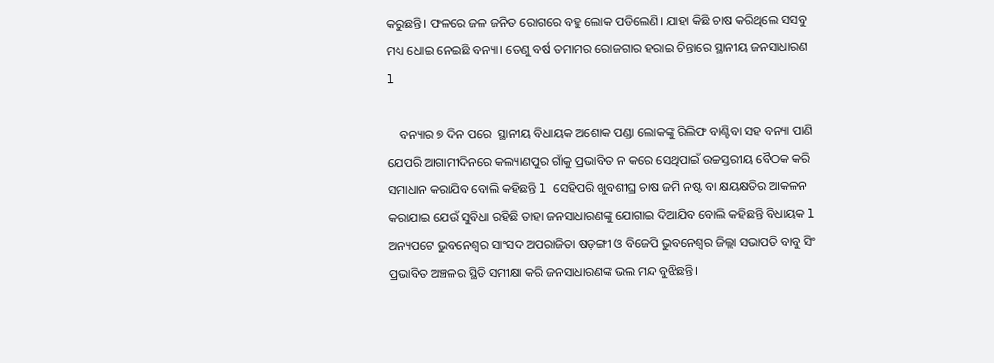କରୁଛନ୍ତି। ଫଳରେ ଜଳ ଜନିତ ରୋଗରେ ବହୁ ଲୋକ ପଡିଲେଣି। ଯାହା କିଛି ଚାଷ କରିଥିଲେ ସସବୁ ମଧ୍ୟ ଧୋଇ ନେଇଛି ବନ୍ୟା। ତେଣୁ ବର୍ଷ ତମାମର ରୋଜଗାର ହରାଇ ଚିନ୍ତାରେ ସ୍ଥାନୀୟ ଜନସାଧାରଣ l

    ବନ୍ୟାର ୭ ଦିନ ପରେ  ସ୍ଥାନୀୟ ବିଧାୟକ ଅଶୋକ ପଣ୍ଡା ଲୋକଙ୍କୁ ରିଲିଫ ବାଣ୍ଟିବା ସହ ବନ୍ୟା ପାଣି ଯେପରି ଆଗାମୀଦିନରେ କଲ୍ୟାଣପୁର ଗାଁକୁ ପ୍ରଭାବିତ ନ କରେ ସେଥିପାଇଁ ଉଚ୍ଚସ୍ତରୀୟ ବୈଠକ କରି ସମାଧାନ କରାଯିବ ବୋଲି କହିଛନ୍ତି l ସେହିପରି ଖୁବଶୀଘ୍ର ଚାଷ ଜମି ନଷ୍ଟ ବା କ୍ଷୟକ୍ଷତିର ଆକଳନ କରାଯାଇ ଯେଉଁ ସୁବିଧା ରହିଛି ତାହା ଜନସାଧାରଣଙ୍କୁ ଯୋଗାଇ ଦିଆଯିବ ବୋଲି କହିଛନ୍ତି ବିଧାୟକ l ଅନ୍ୟପଟେ ଭୁବନେଶ୍ୱର ସାଂସଦ ଅପରାଜିତା ଷଡ଼ଙ୍ଗୀ ଓ ବିଜେପି ଭୁବନେଶ୍ୱର ଜିଲ୍ଲା ସଭାପତି ବାବୁ ସିଂ ପ୍ରଭାବିତ ଅଞ୍ଚଳର ସ୍ଥିତି ସମୀକ୍ଷା କରି ଜନସାଧାରଣଙ୍କ ଭଲ ମନ୍ଦ ବୁଝିଛନ୍ତି।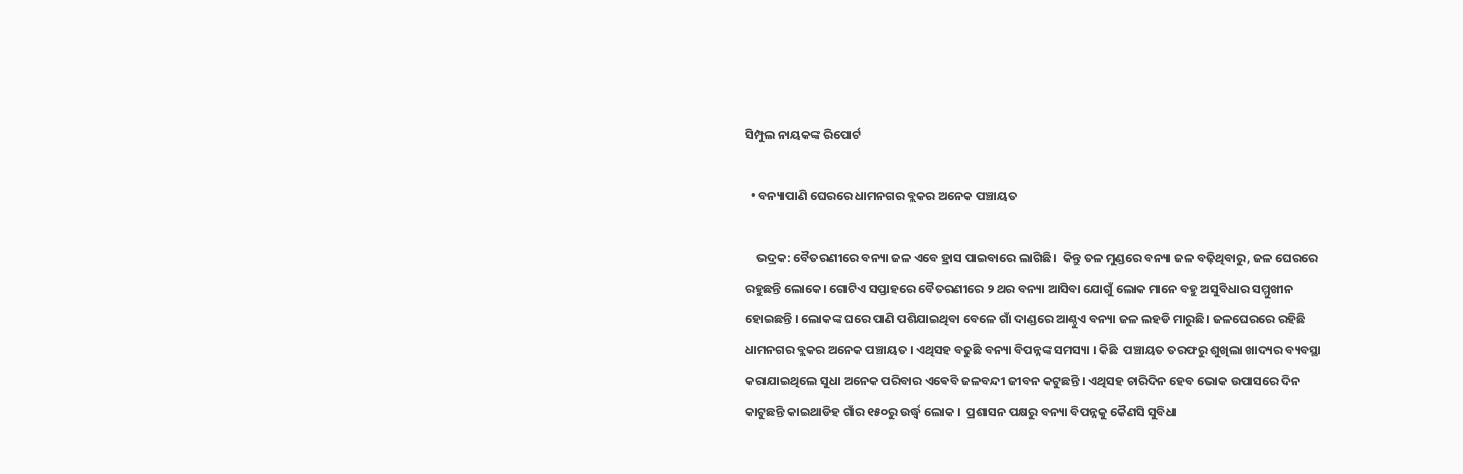ସିମ୍ପୁଲ ନାୟକଙ୍କ ରିପୋର୍ଟ

  • ବନ୍ୟାପାଣି ଘେରରେ ଧାମନଗର ବ୍ଲକର ଅନେକ ପଞ୍ଚାୟତ

    ଭଦ୍ରକ: ବୈତରଣୀରେ ବନ୍ୟା ଜଳ ଏବେ ହ୍ରାସ ପାଇବାରେ ଲାଗିଛି।  କିନ୍ତୁ ତଳ ମୁଣ୍ଡରେ ବନ୍ୟା ଜଳ ବଢ଼ିଥିବାରୁ, ଜଳ ଘେରରେ ରହୁଛନ୍ତି ଲୋକେ। ଗୋଟିଏ ସପ୍ତାହରେ ବୈତରଣୀରେ ୨ ଥର ବନ୍ୟା ଆସିବା ଯୋଗୁଁ ଲୋକ ମାନେ ବହୁ ଅସୁବିଧାର ସମ୍ମୁଖୀନ ହୋଇଛନ୍ତି । ଲୋକଙ୍କ ଘରେ ପାଣି ପଶିଯାଇଥିବା ବେଳେ ଗାଁ ଦାଣ୍ଡରେ ଆଣ୍ଠୁଏ ବନ୍ୟା ଜଳ ଲହଡି ମାରୁଛି। ଜଳଘେରରେ ରହିଛି ଧାମନଗର ବ୍ଲକର ଅନେକ ପଞ୍ଚାୟତ । ଏଥିସହ ବଢୁଛି ବନ୍ୟା ବିପନ୍ନଙ୍କ ସମସ୍ୟା । କିଛି  ପଞ୍ଚାୟତ ତରଫରୁ ଶୁଖିଲା ଖାଦ୍ୟର ବ୍ୟବସ୍ଥା କରାଯାଇଥିଲେ ସୁଧା ଅନେକ ପରିବାର ଏଵେବି ଜଳବନ୍ଦୀ ଜୀବନ କଟୁଛନ୍ତି । ଏଥିସହ ଚାରିଦିନ ହେବ ଭୋକ ଉପାସରେ ଦିନ କାଟୁଛନ୍ତି କାଇଥାଡିହ ଗାଁର ୧୫୦ରୁ ଉର୍ଦ୍ଧ୍ବ ଲୋକ ।  ପ୍ରଶାସନ ପକ୍ଷରୁ ବନ୍ୟା ବିପନ୍ନକୁ କୈଣସି ସୁବିଧା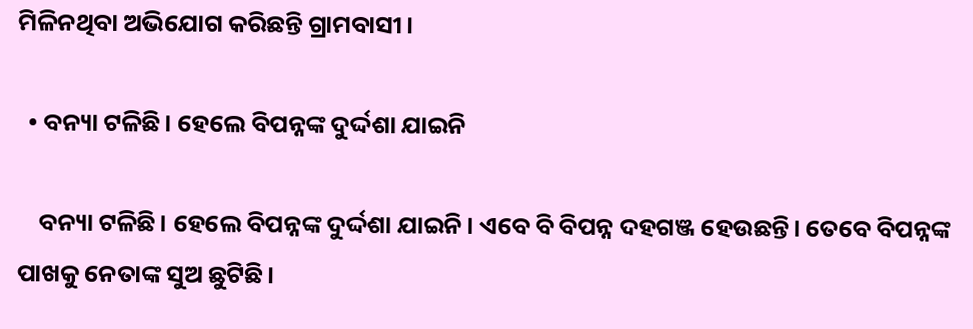ମିଳିନଥିବା ଅଭିଯୋଗ କରିଛନ୍ତି ଗ୍ରାମବାସୀ।

  • ବନ୍ୟା ଟଳିଛି। ହେଲେ ବିପନ୍ନଙ୍କ ଦୁର୍ଦ୍ଦଶା ଯାଇନି

    ବନ୍ୟା ଟଳିଛି। ହେଲେ ବିପନ୍ନଙ୍କ ଦୁର୍ଦ୍ଦଶା ଯାଇନି। ଏବେ ବି ବିପନ୍ନ ଦହଗଞ୍ଜ ହେଉଛନ୍ତି। ତେବେ ବିପନ୍ନଙ୍କ ପାଖକୁ ନେତାଙ୍କ ସୁଅ ଛୁଟିଛି।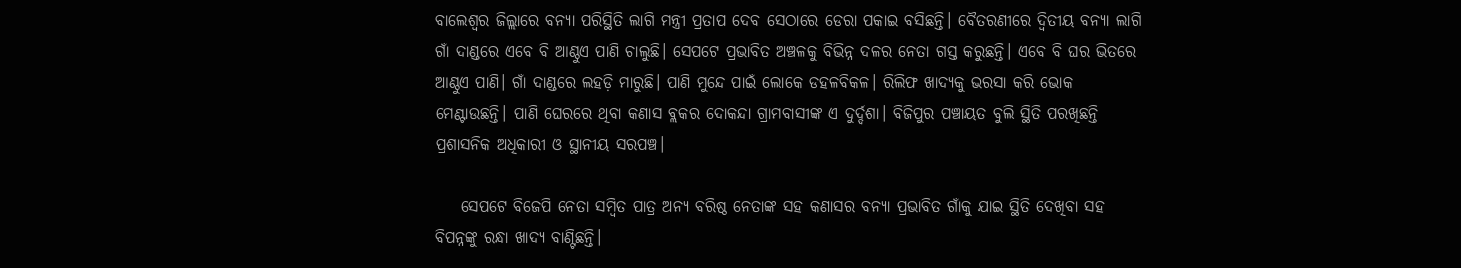ବାଲେଶ୍ୱର ଜିଲ୍ଲାରେ ବନ୍ୟା ପରିସ୍ଥିତି ଲାଗି ମନ୍ତ୍ରୀ ପ୍ରତାପ ଦେବ ସେଠାରେ ଡେରା ପକାଇ ବସିଛନ୍ତି। ବୈତରଣୀରେ ଦ୍ୱିତୀୟ ବନ୍ୟା ଲାଗି ଗାଁ ଦାଣ୍ଡରେ ଏବେ ବି ଆଣ୍ଠୁଏ ପାଣି ଚାଲୁଛି। ସେପଟେ ପ୍ରଭାବିତ ଅଞ୍ଚଳକୁ ବିଭିନ୍ନ ଦଳର ନେତା ଗସ୍ତ କରୁଛନ୍ତି। ଏବେ ବି ଘର ଭିତରେ ଆଣ୍ଠୁଏ ପାଣି। ଗାଁ ଦାଣ୍ଡରେ ଲହଡ଼ି ମାରୁଛି। ପାଣି ମୁନ୍ଦେ ପାଇଁ ଲୋକେ ଡହଳବିକଳ। ରିଲିଫ ଖାଦ୍ୟକୁ ଭରସା କରି ଭୋକ ମେଣ୍ଟାଉଛନ୍ତି। ପାଣି ଘେରରେ ଥିବା କଣାସ ବ୍ଲକର ଦୋକନ୍ଦା ଗ୍ରାମବାସୀଙ୍କ ଏ ଦୁର୍ଦ୍ଦଶା। ବିଜିପୁର ପଞ୍ଚାୟତ ବୁଲି ସ୍ଥିତି ପରଖିଛନ୍ତି ପ୍ରଶାସନିକ ଅଧିକାରୀ ଓ ସ୍ଥାନୀୟ ସରପଞ୍ଚ।

    ସେପଟେ ବିଜେପି ନେତା ସମ୍ୱିତ ପାତ୍ର ଅନ୍ୟ ବରିଷ୍ଠ ନେତାଙ୍କ ସହ କଣାସର ବନ୍ୟା ପ୍ରଭାବିତ ଗାଁକୁ ଯାଇ ସ୍ଥିତି ଦେଖିବା ସହ ବିପନ୍ନଙ୍କୁ ରନ୍ଧା ଖାଦ୍ୟ ବାଣ୍ଟିଛନ୍ତି।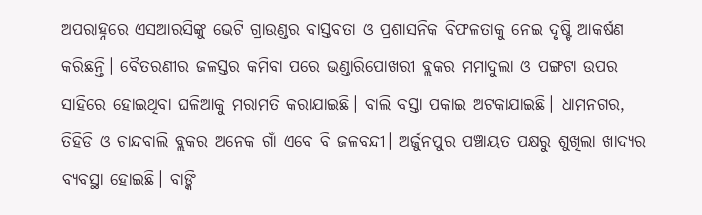ଅପରାହ୍ନରେ ଏସଆରସିଙ୍କୁ ଭେଟି ଗ୍ରାଉଣ୍ଡର ବାସ୍ତବତା ଓ ପ୍ରଶାସନିକ ବିଫଳତାକୁ ନେଇ ଦୃଷ୍ଟି ଆକର୍ଷଣ କରିଛନ୍ତି। ବୈତରଣୀର ଜଳସ୍ତର କମିବା ପରେ ଭଣ୍ଡାରିପୋଖରୀ ବ୍ଲକର ମମାଦୁଲା ଓ ପଙ୍ଗଟା ଉପର ସାହିରେ ହୋଇଥିବା ଘଳିଆକୁ ମରାମତି କରାଯାଇଛି। ବାଲି ବସ୍ତା ପକାଇ ଅଟକାଯାଇଛି। ଧାମନଗର, ତିହିଡି ଓ ଚାନ୍ଦବାଲି ବ୍ଲକର ଅନେକ ଗାଁ ଏବେ ବି ଜଳବନ୍ଦୀ। ଅର୍ଜୁନପୁର ପଞ୍ଚାୟତ ପକ୍ଷରୁ ଶୁଖିଲା ଖାଦ୍ୟର ବ୍ୟବସ୍ଥା ହୋଇଛି। ବାଙ୍କି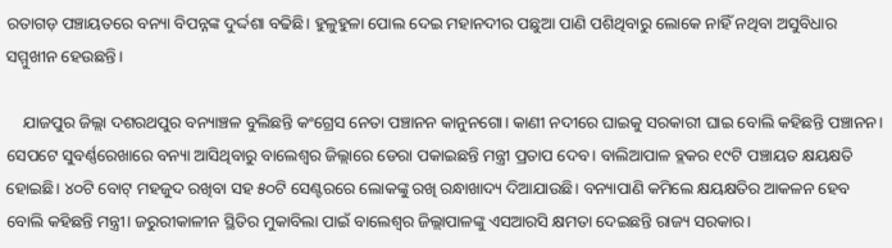ରତାଗଡ଼ ପଞ୍ଚାୟତରେ ବନ୍ୟା ବିପନ୍ନଙ୍କ ଦୁର୍ଦ୍ଦଶା ବଢିଛି। ହୁଳୁହୁଳା ପୋଲ ଦେଇ ମହାନଦୀର ପଛୁଆ ପାଣି ପଶିଥିବାରୁ ଲୋକେ ନାହିଁ ନଥିବା ଅସୁବିଧାର ସମ୍ମୁଖୀନ ହେଉଛନ୍ତି।

    ଯାଜପୁର ଜିଲ୍ଲା ଦଶରଥପୁର ବନ୍ୟାଞ୍ଚଳ ବୁଲିଛନ୍ତି କଂଗ୍ରେସ ନେତା ପଞ୍ଚାନନ କାନୁନଗୋ। କାଣୀ ନଦୀରେ ଘାଇକୁ ସରକାରୀ ଘାଇ ବୋଲି କହିଛନ୍ତି ପଞ୍ଚାନନ। ସେପଟେ ସୁବର୍ଣ୍ଣରେଖାରେ ବନ୍ୟା ଆସିଥିବାରୁ ବାଲେଶ୍ୱର ଜିଲ୍ଲାରେ ଡେରା ପକାଇଛନ୍ତି ମନ୍ତ୍ରୀ ପ୍ରତାପ ଦେବ। ବାଲିଆପାଳ ବ୍ଲକର ୧୯ଟି ପଞ୍ଚାୟତ କ୍ଷୟକ୍ଷତି ହୋଇଛି। ୪୦ଟି ବୋଟ୍ ମହଜୁଦ ରଖିବା ସହ ୫୦ଟି ସେଣ୍ଟରରେ ଲୋକଙ୍କୁ ରଖି ରନ୍ଧାଖାଦ୍ୟ ଦିଆଯାଉଛି। ବନ୍ୟାପାଣି କମିଲେ କ୍ଷୟକ୍ଷତିର ଆକଳନ ହେବ ବୋଲି କହିଛନ୍ତି ମନ୍ତ୍ରୀ। ଜରୁରୀକାଳୀନ ସ୍ଥିତିର ମୁକାବିଲା ପାଇଁ ବାଲେଶ୍ୱର ଜିଲ୍ଲାପାଳଙ୍କୁ ଏସଆରସି କ୍ଷମତା ଦେଇଛନ୍ତି ରାଜ୍ୟ ସରକାର।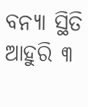ବନ୍ୟା ସ୍ଥିତି ଆହୁରି ୩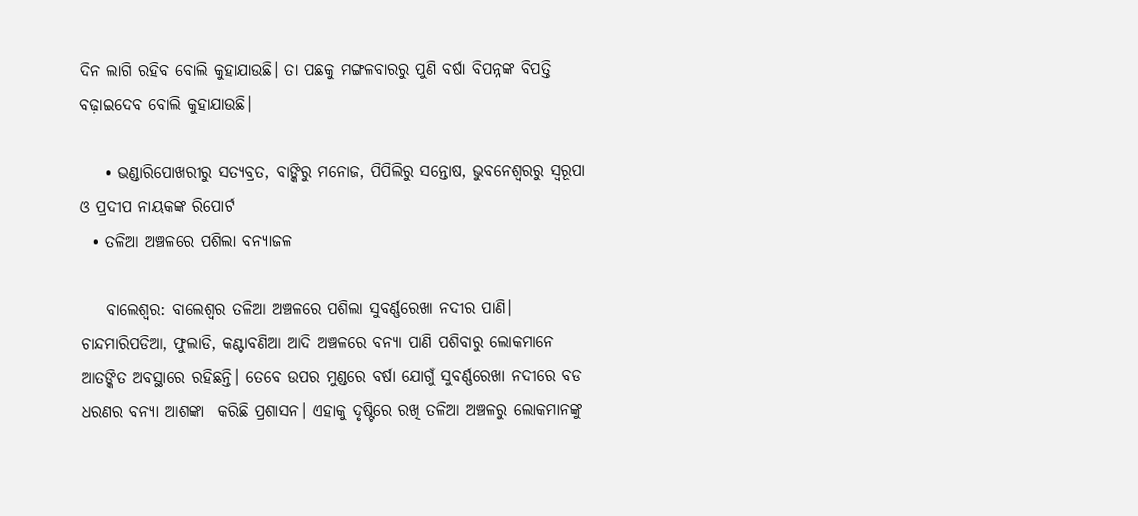ଦିନ ଲାଗି ରହିବ ବୋଲି କୁହାଯାଉଛି। ତା ପଛକୁ ମଙ୍ଗଳବାରରୁ ପୁଣି ବର୍ଷା ବିପନ୍ନଙ୍କ ବିପତ୍ତି ବଢ଼ାଇଦେବ ବୋଲି କୁହାଯାଉଛି।

    • ଭଣ୍ଡାରିପୋଖରୀରୁ ସତ୍ୟବ୍ରତ, ବାଙ୍କିରୁ ମନୋଜ, ପିପିଲିରୁ ସନ୍ତୋଷ, ଭୁବନେଶ୍ୱରରୁ ସ୍ୱରୂପା ଓ ପ୍ରଦୀପ ନାୟକଙ୍କ ରିପୋର୍ଟ
  • ତଳିଆ ଅଞ୍ଚଳରେ ପଶିଲା ବନ୍ୟାଜଳ

    ବାଲେଶ୍ୱର: ବାଲେଶ୍ୱର ତଳିଆ ଅଞ୍ଚଳରେ ପଶିଲା ସୁବର୍ଣ୍ଣରେଖା ନଦୀର ପାଣି। ଚାନ୍ଦମାରିପଡିଆ, ଫୁଲାଡି, କଣ୍ଟାବଣିଆ ଆଦି ଅଞ୍ଚଳରେ ବନ୍ୟା ପାଣି ପଶିବାରୁ ଲୋକମାନେ ଆତଙ୍କିତ ଅବସ୍ଥାରେ ରହିଛନ୍ତି। ତେବେ ଉପର ମୁଣ୍ଡରେ ବର୍ଷା ଯୋଗୁଁ ସୁବର୍ଣ୍ଣରେଖା ନଦୀରେ ବଡ ଧରଣର ବନ୍ୟା ଆଶଙ୍କା  କରିଛି ପ୍ରଶାସନ। ଏହାକୁ ଦୃଷ୍ଟିରେ ରଖି ତଳିଆ ଅଞ୍ଚଳରୁ ଲୋକମାନଙ୍କୁ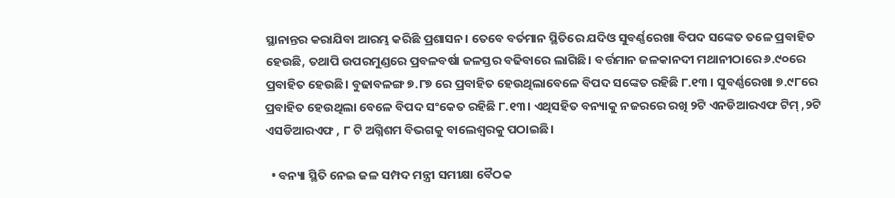ସ୍ଥାନାନ୍ତର କରାଯିବା ଆରମ୍ଭ କରିଛି ପ୍ରଶାସନ। ତେବେ ବର୍ତମାନ ସ୍ଥିତିରେ ଯଦିଓ ସୁବର୍ଣ୍ଣରେଖା ବିପଦ ସଙ୍କେତ ତଳେ ପ୍ରବାହିତ ହେଉଛି, ତଥାପି ଉପରମୁଣ୍ଡରେ ପ୍ରବଳବର୍ଷା ଜଳସ୍ତର ବଢିବାରେ ଲାଗିଛି। ବର୍ତ୍ତମାନ ଜଳକାନଦୀ ମଥାନୀଠାରେ ୬.୯୦ରେ ପ୍ରବାହିତ ହେଉଛି। ବୁଢାବଳଙ୍ଗ ୭.୮୭ ରେ ପ୍ରବାହିତ ହେଉଥିଲାବେଳେ ବିପଦ ସଙ୍କେତ ରହିଛି ୮.୧୩ । ସୁବର୍ଣ୍ଣରେଖା ୭.୯୮ରେ ପ୍ରବାହିତ ହେଉଥିଲା ବେଳେ ବିପଦ ସଂକେତ ରହିଛି ୮.୧୩। ଏଥିସହିତ ବନ୍ୟାକୁ ନଜରରେ ରଖି ୨ଟି ଏନଡିଆରଏଫ ଟିମ୍ ,୨ଟି  ଏସଡିଆରଏଫ , ୮ ଟି ଅଗ୍ନିଶମ ବିଭଗକୁ ବାଲେଶ୍ୱରକୁ ପଠାଇଛି।

  • ବନ୍ୟା ସ୍ଥିତି ନେଇ ଜଳ ସମ୍ପଦ ମନ୍ତ୍ରୀ ସମୀକ୍ଷା ବୈଠକ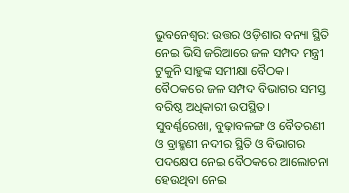ଭୁବନେଶ୍ୱର: ଉତ୍ତର ଓଡ଼ିଶାର ବନ୍ୟା ସ୍ଥିତି ନେଇ ଭିସି ଜରିଆରେ ଜଳ ସମ୍ପଦ ମନ୍ତ୍ରୀ ଟୁକୁନି ସାହୁଙ୍କ ସମୀକ୍ଷା ବୈଠକ। ବୈଠକରେ ଜଳ ସମ୍ପଦ ବିଭାଗର ସମସ୍ତ ବରିଷ୍ଠ ଅଧିକାରୀ ଉପସ୍ଥିତ। ସୁବର୍ଣ୍ଣରେଖା, ବୁଢ଼ାବଳଙ୍ଗ ଓ ବୈତରଣୀ ଓ ବ୍ରାହ୍ମଣୀ ନଦୀର ସ୍ଥିତି ଓ ବିଭାଗର ପଦକ୍ଷେପ ନେଇ ବୈଠକରେ ଆଲୋଚନା ହେଉଥିବା ନେଇ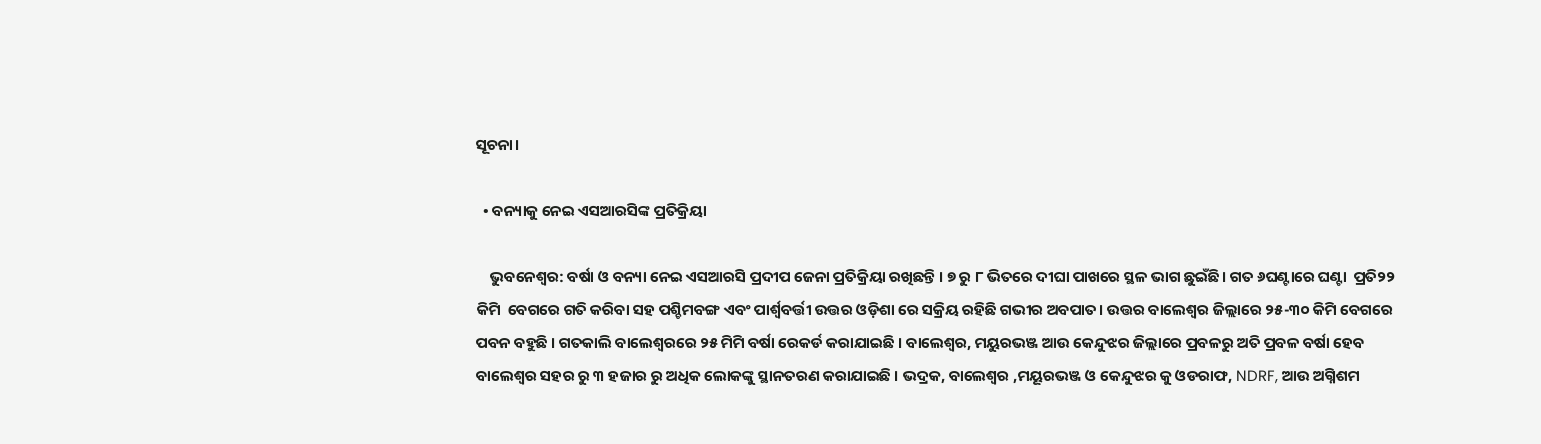ସୂଚନା।

  • ବନ୍ୟାକୁ ନେଇ ଏସଆରସିଙ୍କ ପ୍ରତିକ୍ରିୟା

    ଭୁବନେଶ୍ୱର: ବର୍ଷା ଓ ବନ୍ୟା ନେଇ ଏସଆରସି ପ୍ରଦୀପ ଜେନା ପ୍ରତିକ୍ରିୟା ରଖିଛନ୍ତି । ୭ ରୁ ୮ ଭିତରେ ଦୀଘା ପାଖରେ ସ୍ଥଳ ଭାଗ ଛୁଇଁଛି। ଗତ ୬ଘଣ୍ଟାରେ ଘଣ୍ଟା  ପ୍ରତି୨୨ କିମି  ବେଗରେ ଗତି କରିବା ସହ ପଶ୍ଚିମବଙ୍ଗ ଏବଂ ପାର୍ଶ୍ୱବର୍ତ୍ତୀ ଉତ୍ତର ଓଡ଼ିଶା ରେ ସକ୍ରିୟ ରହିଛି ଗଭୀର ଅବପାତ। ଉତ୍ତର ବାଲେଶ୍ଵର ଜିଲ୍ଲାରେ ୨୫-୩୦ କିମି ବେଗରେ ପବନ ବହୁଛି । ଗତକାଲି ବାଲେଶ୍ଵରରେ ୨୫ ମିମି ବର୍ଷା ରେକର୍ଡ କରାଯାଇଛି । ବାଲେଶ୍ଵର, ମୟୁରଭଞ୍ଜ ଆଉ କେନ୍ଦୁଝର ଜିଲ୍ଲାରେ ପ୍ରବଳରୁ ଅତି ପ୍ରବଳ ବର୍ଷା ହେବ ବାଲେଶ୍ଵର ସହର ରୁ ୩ ହଜାର ରୁ ଅଧିକ ଲୋକଙ୍କୁ ସ୍ଥାନତରଣ କରାଯାଇଛି । ଭଦ୍ରକ, ବାଲେଶ୍ଵର ,ମୟୂରଭଞ୍ଜ ଓ କେନ୍ଦୁଝର କୁ ଓଡରାଫ, NDRF, ଆଉ ଅଗ୍ନିଶମ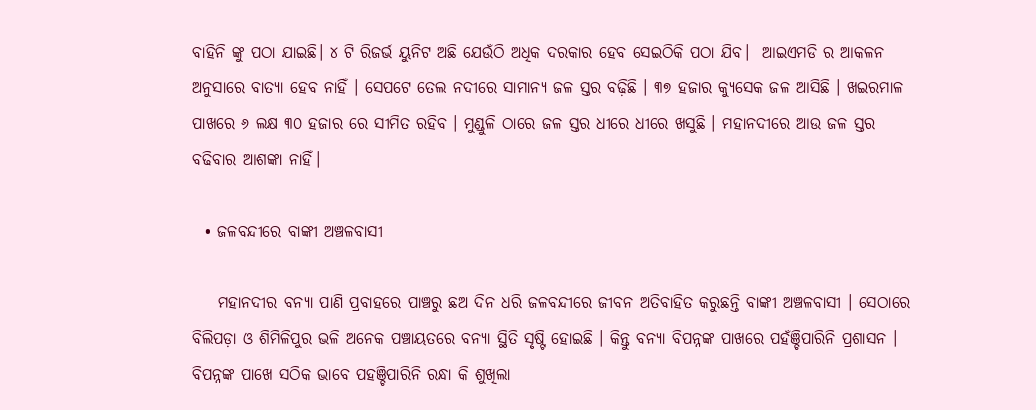ବାହିନି ଙ୍କୁ ପଠା ଯାଇଛି। ୪ ଟି ରିଜର୍ଭ ୟୁନିଟ ଅଛି ଯେଉଁଠି ଅଧିକ ଦରକାର ହେବ ସେଇଠିକି ପଠା ଯିବ।  ଆଇଏମଡି ର ଆକଳନ ଅନୁସାରେ ବାତ୍ୟା ହେବ ନାହିଁ । ସେପଟେ ତେଲ ନଦୀରେ ସାମାନ୍ୟ ଜଳ ସ୍ତର ବଢ଼ିଛି । ୩୭ ହଜାର କ୍ୟୁସେକ ଜଳ ଆସିଛି । ଖଇରମାଳ ପାଖରେ ୬ ଲକ୍ଷ ୩୦ ହଜାର ରେ ସୀମିତ ରହିବ । ମୁଣ୍ଡୁଳି ଠାରେ ଜଳ ସ୍ତର ଧୀରେ ଧୀରେ ଖସୁଛି । ମହାନଦୀରେ ଆଉ ଜଳ ସ୍ତର ବଢିବାର ଆଶଙ୍କା ନାହିଁ।

  • ଜଳବନ୍ଦୀରେ ବାଙ୍କୀ ଅଞ୍ଚଳବାସୀ

    ମହାନଦୀର ବନ୍ୟା ପାଣି ପ୍ରବାହରେ ପାଞ୍ଚରୁ ଛଅ ଦିନ ଧରି ଜଳବନ୍ଦୀରେ ଜୀବନ ଅତିବାହିତ କରୁଛନ୍ତି ବାଙ୍କୀ ଅଞ୍ଚଳବାସୀ । ସେଠାରେ ବିଲିପଡ଼ା ଓ ଶିମିଳିପୁର ଭଳି ଅନେକ ପଞ୍ଚାୟତରେ ବନ୍ୟା ସ୍ଥିତି ସୃଷ୍ଟି ହୋଇଛି । କିନ୍ତୁ ବନ୍ୟା ବିପନ୍ନଙ୍କ ପାଖରେ ପହଁଞ୍ଚିପାରିନି ପ୍ରଶାସନ । ବିପନ୍ନଙ୍କ ପାଖେ ସଠିକ ଭାବେ ପହଞ୍ଚିପାରିନି ରନ୍ଧା କି ଶୁଖିଲା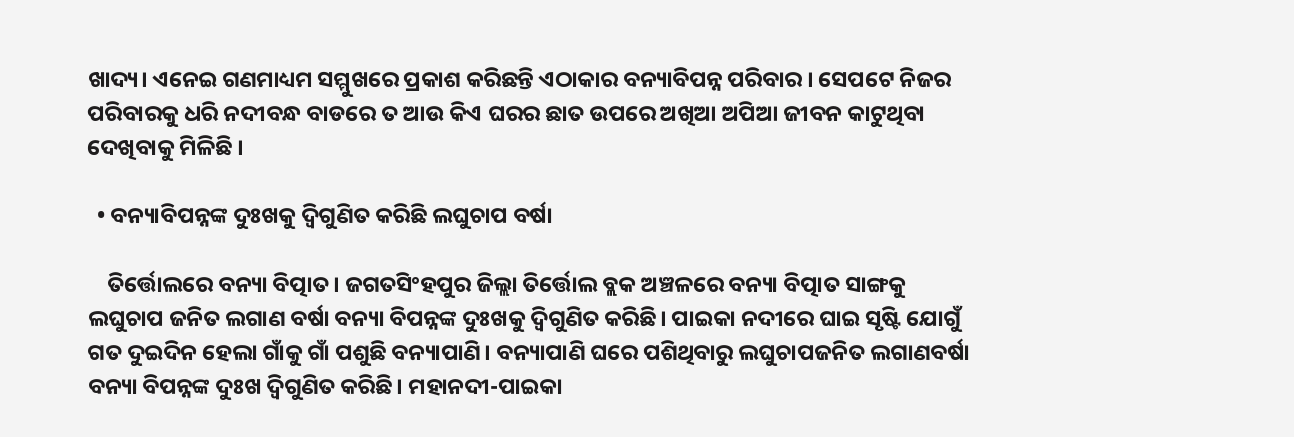ଖାଦ୍ୟ। ଏନେଇ ଗଣମାଧ୍ୟମ ସମ୍ମୁଖରେ ପ୍ରକାଶ କରିଛନ୍ତି ଏଠାକାର ବନ୍ୟାବିପନ୍ନ ପରିବାର । ସେପଟେ ନିଜର ପରିବାରକୁ ଧରି ନଦୀବନ୍ଧ ବାଡରେ ତ ଆଉ କିଏ ଘରର ଛାତ ଉପରେ ଅଖିଆ ଅପିଆ ଜୀବନ କାଟୁଥିବା ଦେଖିବାକୁ ମିଳିଛି ।

  • ବନ୍ୟାବିପନ୍ନଙ୍କ ଦୁଃଖକୁ ଦ୍ୱିଗୁଣିତ କରିଛି ଲଘୁଚାପ ବର୍ଷା

    ତିର୍ତ୍ତୋଲରେ ବନ୍ୟା ବିତ୍ପାତ। ଜଗତସିଂହପୁର ଜିଲ୍ଲା ତିର୍ତ୍ତୋଲ ବ୍ଲକ ଅଞ୍ଚଳରେ ବନ୍ୟା ବିତ୍ପାତ ସାଙ୍ଗକୁ ଲଘୁଚାପ ଜନିତ ଲଗାଣ ବର୍ଷା ବନ୍ୟା ବିପନ୍ନଙ୍କ ଦୁଃଖକୁ ଦ୍ୱିଗୁଣିତ କରିଛି। ପାଇକା ନଦୀରେ ଘାଇ ସୃଷ୍ଟି ଯୋଗୁଁ ଗତ ଦୁଇଦିନ ହେଲା ଗାଁକୁ ଗାଁ ପଶୁଛି ବନ୍ୟାପାଣି। ବନ୍ୟାପାଣି ଘରେ ପଶିଥିବାରୁ ଲଘୁଚାପଜନିତ ଲଗାଣବର୍ଷା ବନ୍ୟା ବିପନ୍ନଙ୍କ ଦୁଃଖ ଦ୍ୱିଗୁଣିତ କରିଛି। ମହାନଦୀ-ପାଇକା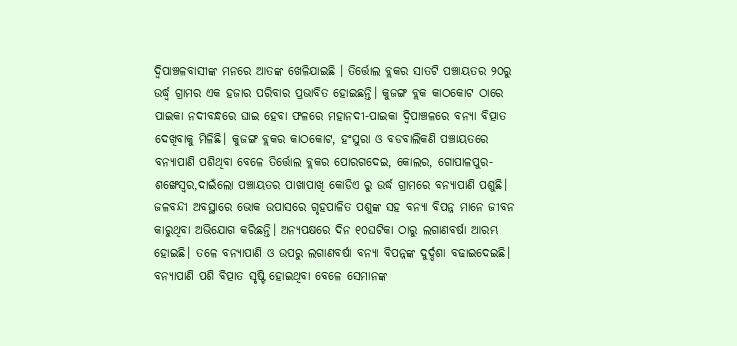ଦ୍ୱିପାଞ୍ଚଳବାସୀଙ୍କ ମନରେ ଆତଙ୍କ ଖେଳିଯାଇଛି । ତିର୍ତ୍ତୋଲ ବ୍ଲକର ସାତଟି ପଞ୍ଚାୟତର ୨୦ରୁ ଉର୍ଦ୍ଧ୍ବ ଗ୍ରାମର ଏକ ହଜାର ପରିବାର ପ୍ରଭାବିତ ହୋଇଛନ୍ତି। କୁଜଙ୍ଗ ବ୍ଲକ କାଠକୋଟ ଠାରେ ପାଇକା ନଦୀବନ୍ଧରେ ଘାଇ ହେବା ଫଳରେ ମହାନଦୀ-ପାଇକା ଦ୍ୱିପାଞ୍ଚଳରେ ବନ୍ୟା ବିତ୍ପାତ ଦେଖିବାକୁ ମିଳିଛି। କୁଜଙ୍ଗ ବ୍ଲକର କାଠକୋଟ, ହଂସୁରା ଓ ବଡବାଲିକଣି ପଞ୍ଚାୟତରେ ବନ୍ୟାପାଣି ପଶିଥିବା ବେଳେ ତିର୍ତ୍ତୋଲ ବ୍ଲକର ପୋରଗଦେଇ, କୋଲର, ଗୋପାଳପୁର-ଶଙ୍ଖେସ୍ୱର,ଦାଇଁଲୋ ପଞ୍ଚାୟତର ପାଖାପାଖି କୋଡିଏ ରୁ ଉର୍ଦ୍ଧ ଗ୍ରାମରେ ବନ୍ୟାପାଣି ପଶୁଛି। ଜଳବନ୍ଦୀ ଅବସ୍ଥାରେ ଭୋକ ଉପାସରେ ଗୃହପାଳିତ ପଶୁଙ୍କ ସହ ବନ୍ୟା ବିପନ୍ନ ମାନେ ଜୀବନ କାରୁଥିବା ଅଭିଯୋଗ କରିଛନ୍ତି। ଅନ୍ୟପକ୍ଷରେ ଦିନ ୧୦ଘଟିକା ଠାରୁ ଲଗାଣବର୍ଷା ଆରମ୍ଭ ହୋଇଛି। ତଳେ ବନ୍ୟାପାଣି ଓ ଉପରୁ ଲଗାଣବର୍ଷା ବନ୍ୟା ବିପନ୍ନଙ୍କ ଦୁର୍ଦ୍ଦଶା ବଢାଇଦେଇଛି। ବନ୍ୟାପାଣି ପଶି ବିତ୍ପାତ ସୃଷ୍ଟି ହୋଇଥିବା ବେଳେ ସେମାନଙ୍କ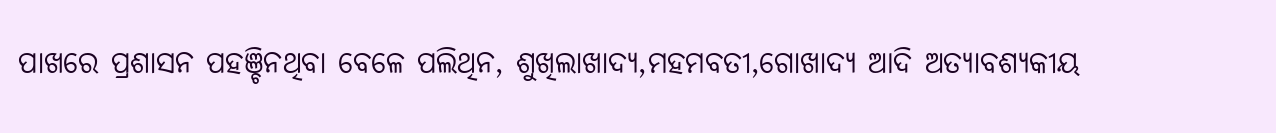ପାଖରେ ପ୍ରଶାସନ ପହଞ୍ଚିନଥିବା ବେଳେ ପଲିଥିନ, ଶୁଖିଲାଖାଦ୍ୟ,ମହମବତୀ,ଗୋଖାଦ୍ୟ ଆଦି ଅତ୍ୟାବଶ୍ୟକୀୟ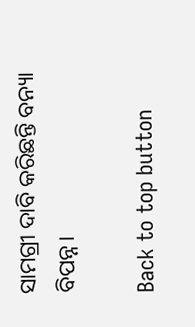ସାମଗ୍ରୀ ଦାବି କରିଛନ୍ତି ବନ୍ୟା ବିପନ୍ନ।

Back to top button